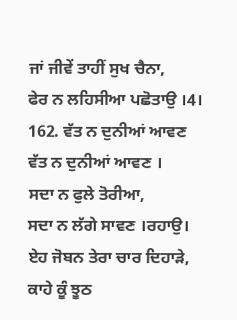ਜਾਂ ਜੀਵੇਂ ਤਾਹੀਂ ਸੁਖ ਚੈਨਾ,
ਫੇਰ ਨ ਲਹਿਸੀਆ ਪਛੋਤਾਉ ।4।
162. ਵੱਤ ਨ ਦੁਨੀਆਂ ਆਵਣ
ਵੱਤ ਨ ਦੁਨੀਆਂ ਆਵਣ ।
ਸਦਾ ਨ ਫੁਲੇ ਤੋਰੀਆ,
ਸਦਾ ਨ ਲੱਗੇ ਸਾਵਣ ।ਰਹਾਉ।
ਏਹ ਜੋਬਨ ਤੇਰਾ ਚਾਰ ਦਿਹਾੜੇ,
ਕਾਹੇ ਕੂੰ ਝੂਠ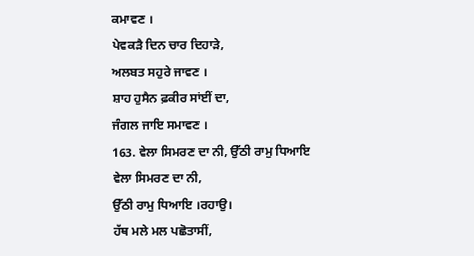ਕਮਾਵਣ ।
ਪੇਵਕੜੈ ਦਿਨ ਚਾਰ ਦਿਹਾੜੇ,
ਅਲਬਤ ਸਹੁਰੇ ਜਾਵਣ ।
ਸ਼ਾਹ ਹੁਸੈਨ ਫ਼ਕੀਰ ਸਾਂਈਂ ਦਾ,
ਜੰਗਲ ਜਾਇ ਸਮਾਵਣ ।
163. ਵੇਲਾ ਸਿਮਰਣ ਦਾ ਨੀ, ਉੱਠੀ ਰਾਮੁ ਧਿਆਇ
ਵੇਲਾ ਸਿਮਰਣ ਦਾ ਨੀ,
ਉੱਠੀ ਰਾਮੁ ਧਿਆਇ ।ਰਹਾਉ।
ਹੱਥ ਮਲੇ ਮਲ ਪਛੋਤਾਸੀਂ,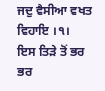ਜਦੁ ਵੈਸੀਆ ਵਖਤ ਵਿਹਾਇ ।੧।
ਇਸ ਤਿੜੇ ਤੋਂ ਭਰ ਭਰ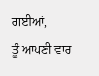ਗਈਆਂ,
ਤੂੰ ਆਪਣੀ ਵਾਰ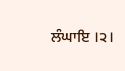ਲੰਘਾਇ ।੨।